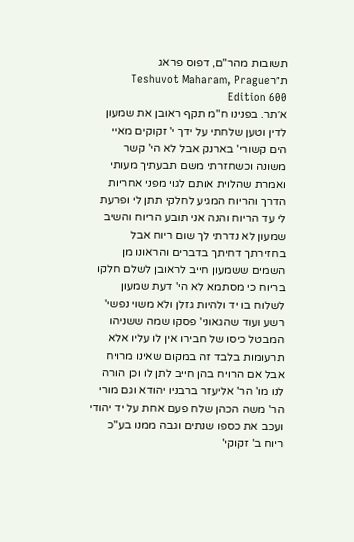תשובות מהר"ם, דפוס פראג ת״רTeshuvot Maharam, Prague Edition 600
א׳תר. בפנינו ח"מ תקף ראובן את שמעון לדין וטען שלחתי על ידך י' זקוקים מאיי הים קשורי' בארנק אבל לא הי' קשר משונה וכשחזרתי משם תבעתיך מעותי ואמרת שהלוית אותם לגוי מפני אחריות הדרך והריוח המגיע לחלקי תתן לי ופרעת לי עד הריוח והנה אני תובע הריוח והשיב שמעון לא נדרתי לך שום ריוח אבל בחזירתך דחיתך בדברים והראונו מן השמים ששמעון חייב לראובן לשלם חלקו בריוח כי מסתמא לא הי' דעת שמעון לשלוח בו יד ולהיות גזלן ולא משוי נפשי' רשע ועוד שהגאוני' פסקו שמה ששניהו המבטל כיסו של חבירו אין לו עליו אלא תרעומות בלבד זה במקום שאינו מרויח אבל אם הרויח בהן חייב לתן לו וכן הורה לנו מו' הר' אליעזר ברבניו יהודא וגם מורי הר' משה הכהן שלח פעם אחת על יד יהודי ועכב את כספו שנתים וגבה ממנו בע"כ ריוח ב' זקוקי'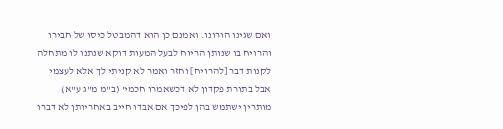ואם שגינו הורונו. ואמנם כן הוא דהמבטל כיסו של חבירו והרויח בו שנותן הריוח לבעל המעות דוקא שנתנו לו מתחלה לקנות דבר [להרויח] וחזר ואמר לא קניתי לך אלא לעצמי אבל בתורת פקדון לא דכשאמרו חכמי' (ב"מ מ"ג ע"א) מותרין ישתמש בהן לפיכך אם אבדו חייב באחריותן לא דברו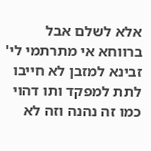אלא לשלם אבל ברווחא אי מתרתמי לי' זבינא למזבן לא חייבו לתת למפקד ותו דהוי כמו זה נהנה וזה לא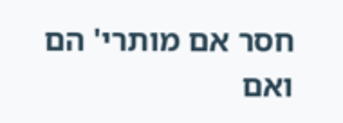חסר אם מותרי' הם ואם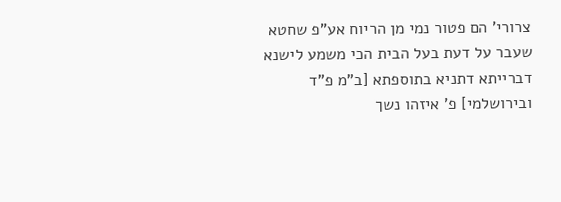צרורי' הם פטור נמי מן הריוח אע"פ שחטא שעבר על דעת בעל הבית הכי משמע לישנא דברייתא דתניא בתוספתא [ב"מ פ"ד ובירושלמי] פ' איזהו נשך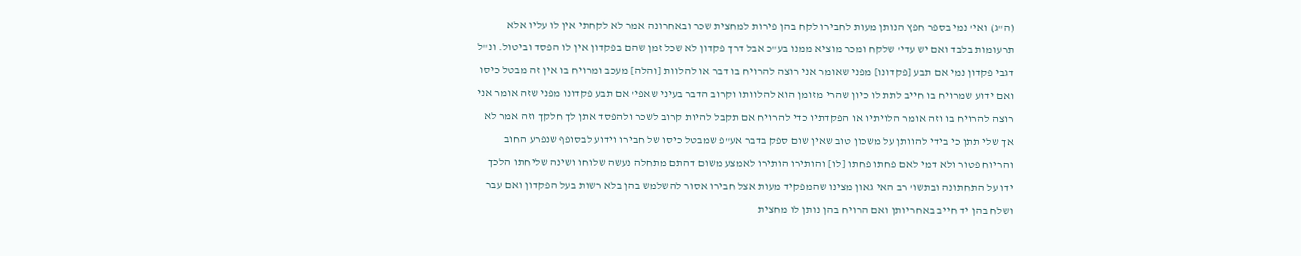(ה"ג) ואי' נמי בספר חפץ הנותן מעות לחבירו לקח בהן פירות למחצית שכר ובאחרונה אמר לא לקחתי אין לו עליו אלא תרעומות בלבד ואם יש עדי' שלקח ומכר מוציא ממנו בע"כ אבל דרך פקדון לא שכל זמן שהם בפקדון אין לו הפסד וביטול. ונ"ל דגבי פקדון נמי אם תבע [פקדונו] מפני שאומר אני רוצה להרויח בו דבר או להלוות [והלה] מעכב ומרויח בו אין זה מבטל כיסו ואם ידוע שמרויח בו חייב לתת לו כיון שהרי מזומן הוא להלוותו וקרוב הדבר בעיני שאפי' אם תבע פקדונו מפני שזה אומר אני רוצה להרויח בו וזה אומר הלויתיו או הפקדתיו כדי להרויח אם תקבל להיות קרוב לשכר ולהפסד אתן לך חלקך וזה אמר לא אך שלי תתן כי בידי להוותן על משכון טוב שאין שום ספק בדבר אע"פ שמבטל כיסו של חבירו וידוע לבסופף שנפרע החוב והריוח פטור ולא דמי לאם פחתו פחתו [לו] והותירו הותירו לאמצע משום דהתם מתחלה נעשה שלוחו ושינה שליחתו הלכך ידו על התחתונה ובתשו' רב האי גאון מצינו שהמפקיד מעות אצל חבירו אסור להשלמש בהן בלא רשות בעל הפקדון ואם עבר ושלח בהן יד חייב באחריותן ואם הרויח בהן נותן לו מחצית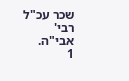שכר עכ"ל רבי' אבי"ה.
1